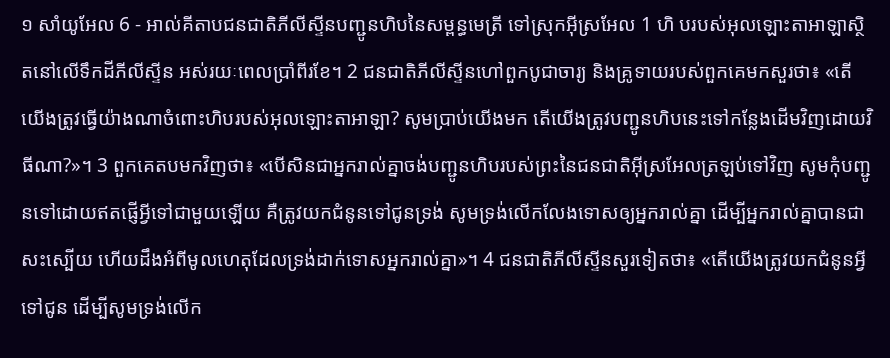១ សាំយូអែល 6 - អាល់គីតាបជនជាតិភីលីស្ទីនបញ្ជូនហិបនៃសម្ពន្ធមេត្រី ទៅស្រុកអ៊ីស្រអែល 1 ហិ បរបស់អុលឡោះតាអាឡាស្ថិតនៅលើទឹកដីភីលីស្ទីន អស់រយៈពេលប្រាំពីរខែ។ 2 ជនជាតិភីលីស្ទីនហៅពួកបូជាចារ្យ និងគ្រូទាយរបស់ពួកគេមកសួរថា៖ «តើយើងត្រូវធ្វើយ៉ាងណាចំពោះហិបរបស់អុលឡោះតាអាឡា? សូមប្រាប់យើងមក តើយើងត្រូវបញ្ជូនហិបនេះទៅកន្លែងដើមវិញដោយវិធីណា?»។ 3 ពួកគេតបមកវិញថា៖ «បើសិនជាអ្នករាល់គ្នាចង់បញ្ជូនហិបរបស់ព្រះនៃជនជាតិអ៊ីស្រអែលត្រឡប់ទៅវិញ សូមកុំបញ្ជូនទៅដោយឥតផ្ញើអ្វីទៅជាមួយឡើយ គឺត្រូវយកជំនូនទៅជូនទ្រង់ សូមទ្រង់លើកលែងទោសឲ្យអ្នករាល់គ្នា ដើម្បីអ្នករាល់គ្នាបានជាសះស្បើយ ហើយដឹងអំពីមូលហេតុដែលទ្រង់ដាក់ទោសអ្នករាល់គ្នា»។ 4 ជនជាតិភីលីស្ទីនសួរទៀតថា៖ «តើយើងត្រូវយកជំនូនអ្វីទៅជូន ដើម្បីសូមទ្រង់លើក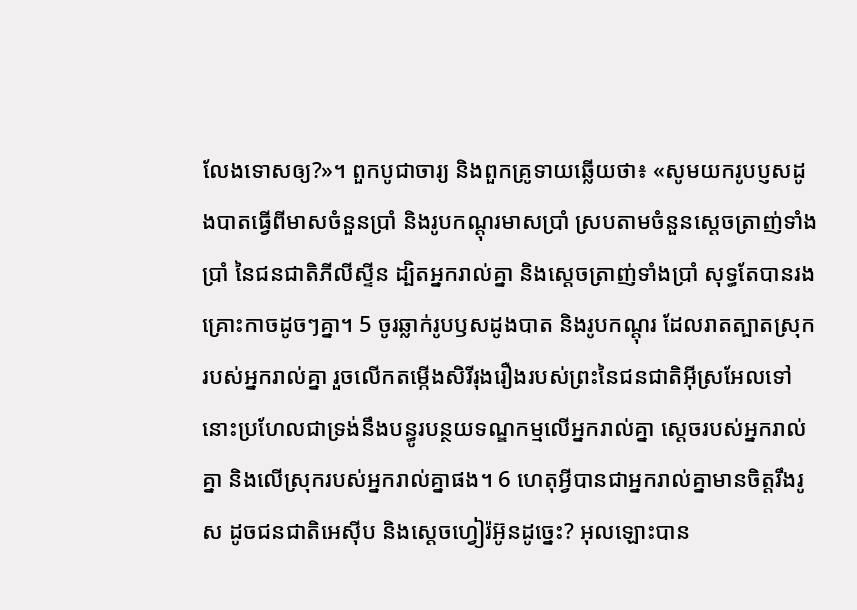លែងទោសឲ្យ?»។ ពួកបូជាចារ្យ និងពួកគ្រូទាយឆ្លើយថា៖ «សូមយករូបប្ញសដូងបាតធ្វើពីមាសចំនួនប្រាំ និងរូបកណ្តុរមាសប្រាំ ស្របតាមចំនួនស្តេចត្រាញ់ទាំងប្រាំ នៃជនជាតិភីលីស្ទីន ដ្បិតអ្នករាល់គ្នា និងស្តេចត្រាញ់ទាំងប្រាំ សុទ្ធតែបានរងគ្រោះកាចដូចៗគ្នា។ 5 ចូរឆ្លាក់រូបឫសដូងបាត និងរូបកណ្តុរ ដែលរាតត្បាតស្រុករបស់អ្នករាល់គ្នា រួចលើកតម្កើងសិរីរុងរឿងរបស់ព្រះនៃជនជាតិអ៊ីស្រអែលទៅ នោះប្រហែលជាទ្រង់នឹងបន្ធូរបន្ថយទណ្ឌកម្មលើអ្នករាល់គ្នា ស្តេចរបស់អ្នករាល់គ្នា និងលើស្រុករបស់អ្នករាល់គ្នាផង។ 6 ហេតុអ្វីបានជាអ្នករាល់គ្នាមានចិត្តរឹងរូស ដូចជនជាតិអេស៊ីប និងស្តេចហ្វៀរ៉អ៊ូនដូច្នេះ? អុលឡោះបាន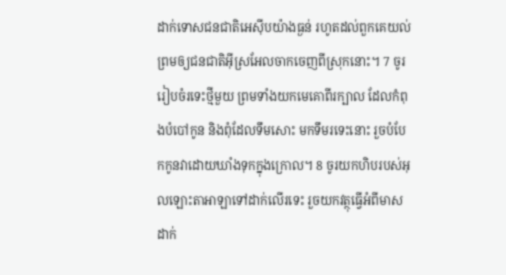ដាក់ទោសជនជាតិអេស៊ីបយ៉ាងធ្ងន់ រហូតដល់ពួកគេយល់ព្រមឲ្យជនជាតិអ៊ីស្រអែលចាកចេញពីស្រុកនោះ។ 7 ចូររៀបចំរទេះថ្មីមួយ ព្រមទាំងយកមេគោពីរក្បាល ដែលកំពុងបំបៅកូន និងពុំដែលទឹមសោះ មកទឹមរទេះនោះ រួចបំបែកកូនវាដោយឃាំងទុកក្នុងក្រោល។ 8 ចូរយកហិបរបស់អុលឡោះតាអាឡាទៅដាក់លើរទេះ រួចយកវត្ថុធ្វើអំពីមាសដាក់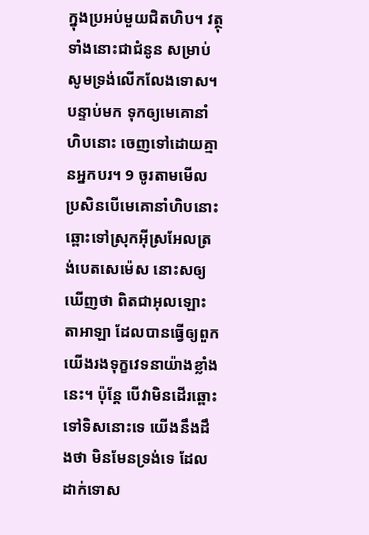ក្នុងប្រអប់មួយជិតហិប។ វត្ថុទាំងនោះជាជំនូន សម្រាប់សូមទ្រង់លើកលែងទោស។ បន្ទាប់មក ទុកឲ្យមេគោនាំហិបនោះ ចេញទៅដោយគ្មានអ្នកបរ។ 9 ចូរតាមមើល ប្រសិនបើមេគោនាំហិបនោះ ឆ្ពោះទៅស្រុកអ៊ីស្រអែលត្រង់បេតសេម៉េស នោះសឲ្យឃើញថា ពិតជាអុលឡោះតាអាឡា ដែលបានធ្វើឲ្យពួកយើងរងទុក្ខវេទនាយ៉ាងខ្លាំងនេះ។ ប៉ុន្តែ បើវាមិនដើរឆ្ពោះទៅទិសនោះទេ យើងនឹងដឹងថា មិនមែនទ្រង់ទេ ដែលដាក់ទោស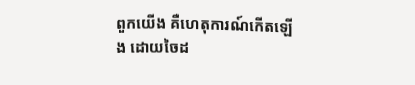ពួកយើង គឺហេតុការណ៍កើតឡើង ដោយចៃដ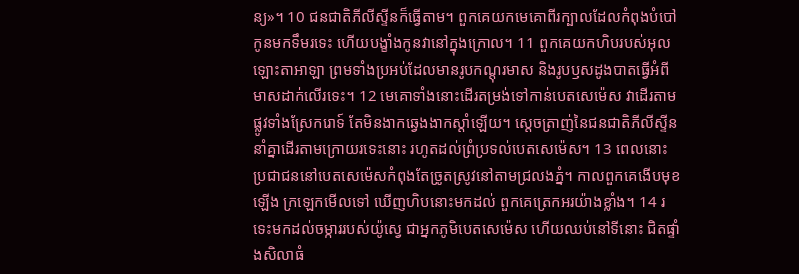ន្យ»។ 10 ជនជាតិភីលីស្ទីនក៏ធ្វើតាម។ ពួកគេយកមេគោពីរក្បាលដែលកំពុងបំបៅកូនមកទឹមរទេះ ហើយបង្ខាំងកូនវានៅក្នុងក្រោល។ 11 ពួកគេយកហិបរបស់អុលឡោះតាអាឡា ព្រមទាំងប្រអប់ដែលមានរូបកណ្តុរមាស និងរូបឫសដូងបាតធ្វើអំពីមាសដាក់លើរទេះ។ 12 មេគោទាំងនោះដើរតម្រង់ទៅកាន់បេតសេម៉េស វាដើរតាមផ្លូវទាំងស្រែករោទ៍ តែមិនងាកឆ្វេងងាកស្តាំឡើយ។ ស្តេចត្រាញ់នៃជនជាតិភីលីស្ទីននាំគ្នាដើរតាមក្រោយរទេះនោះ រហូតដល់ព្រំប្រទល់បេតសេម៉េស។ 13 ពេលនោះ ប្រជាជននៅបេតសេម៉េសកំពុងតែច្រូតស្រូវនៅតាមជ្រលងភ្នំ។ កាលពួកគេងើបមុខឡើង ក្រឡេកមើលទៅ ឃើញហិបនោះមកដល់ ពួកគេត្រេកអរយ៉ាងខ្លាំង។ 14 រទេះមកដល់ចម្ការរបស់យ៉ូស្វេ ជាអ្នកភូមិបេតសេម៉េស ហើយឈប់នៅទីនោះ ជិតផ្ទាំងសិលាធំ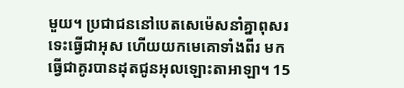មួយ។ ប្រជាជននៅបេតសេម៉េសនាំគ្នាពុសរទេះធ្វើជាអុស ហើយយកមេគោទាំងពីរ មកធ្វើជាគូរបានដុតជូនអុលឡោះតាអាឡា។ 15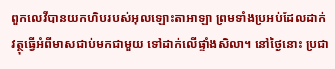ពួកលេវីបានយកហិបរបស់អុលឡោះតាអាឡា ព្រមទាំងប្រអប់ដែលដាក់វត្ថុធ្វើអំពីមាសជាប់មកជាមួយ ទៅដាក់លើផ្ទាំងសិលា។ នៅថ្ងៃនោះ ប្រជា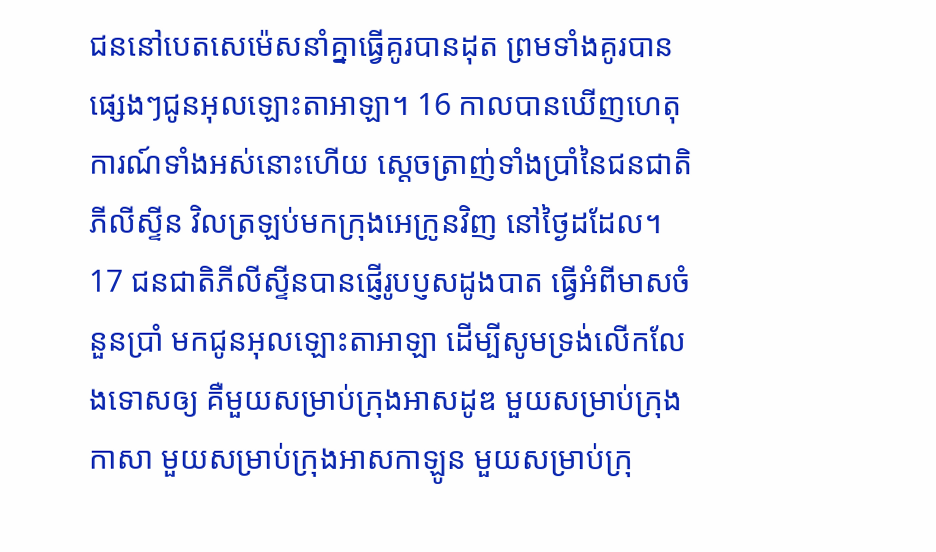ជននៅបេតសេម៉េសនាំគ្នាធ្វើគូរបានដុត ព្រមទាំងគូរបានផ្សេងៗជូនអុលឡោះតាអាឡា។ 16 កាលបានឃើញហេតុការណ៍ទាំងអស់នោះហើយ ស្តេចត្រាញ់ទាំងប្រាំនៃជនជាតិភីលីស្ទីន វិលត្រឡប់មកក្រុងអេក្រូនវិញ នៅថ្ងៃដដែល។ 17 ជនជាតិភីលីស្ទីនបានផ្ញើរូបប្ញសដូងបាត ធ្វើអំពីមាសចំនួនប្រាំ មកជូនអុលឡោះតាអាឡា ដើម្បីសូមទ្រង់លើកលែងទោសឲ្យ គឺមួយសម្រាប់ក្រុងអាសដូឌ មួយសម្រាប់ក្រុងកាសា មួយសម្រាប់ក្រុងអាសកាឡូន មួយសម្រាប់ក្រុ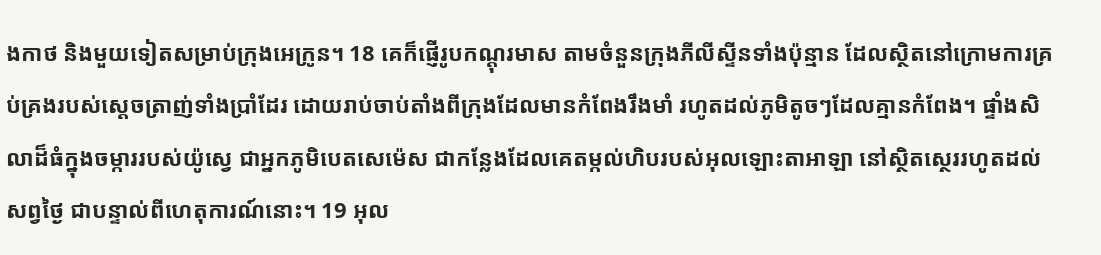ងកាថ និងមួយទៀតសម្រាប់ក្រុងអេក្រូន។ 18 គេក៏ផ្ញើរូបកណ្តុរមាស តាមចំនួនក្រុងភីលីស្ទីនទាំងប៉ុន្មាន ដែលស្ថិតនៅក្រោមការគ្រប់គ្រងរបស់ស្តេចត្រាញ់ទាំងប្រាំដែរ ដោយរាប់ចាប់តាំងពីក្រុងដែលមានកំពែងរឹងមាំ រហូតដល់ភូមិតូចៗដែលគ្មានកំពែង។ ផ្ទាំងសិលាដ៏ធំក្នុងចម្ការរបស់យ៉ូស្វេ ជាអ្នកភូមិបេតសេម៉េស ជាកន្លែងដែលគេតម្កល់ហិបរបស់អុលឡោះតាអាឡា នៅស្ថិតស្ថេររហូតដល់សព្វថ្ងៃ ជាបន្ទាល់ពីហេតុការណ៍នោះ។ 19 អុល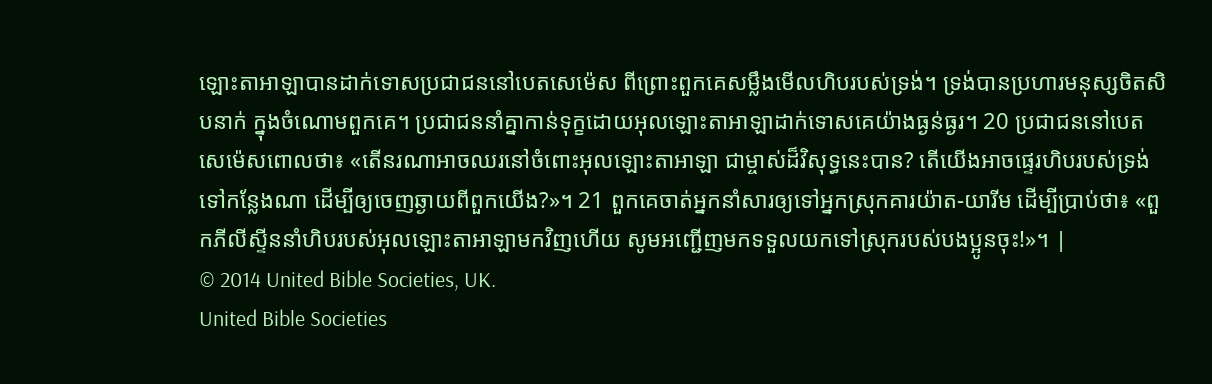ឡោះតាអាឡាបានដាក់ទោសប្រជាជននៅបេតសេម៉េស ពីព្រោះពួកគេសម្លឹងមើលហិបរបស់ទ្រង់។ ទ្រង់បានប្រហារមនុស្សចិតសិបនាក់ ក្នុងចំណោមពួកគេ។ ប្រជាជននាំគ្នាកាន់ទុក្ខដោយអុលឡោះតាអាឡាដាក់ទោសគេយ៉ាងធ្ងន់ធ្ងរ។ 20 ប្រជាជននៅបេតសេម៉េសពោលថា៖ «តើនរណាអាចឈរនៅចំពោះអុលឡោះតាអាឡា ជាម្ចាស់ដ៏វិសុទ្ធនេះបាន? តើយើងអាចផ្ទេរហិបរបស់ទ្រង់ទៅកន្លែងណា ដើម្បីឲ្យចេញឆ្ងាយពីពួកយើង?»។ 21 ពួកគេចាត់អ្នកនាំសារឲ្យទៅអ្នកស្រុកគារយ៉ាត-យារីម ដើម្បីប្រាប់ថា៖ «ពួកភីលីស្ទីននាំហិបរបស់អុលឡោះតាអាឡាមកវិញហើយ សូមអញ្ជើញមកទទួលយកទៅស្រុករបស់បងប្អូនចុះ!»។ |
© 2014 United Bible Societies, UK.
United Bible Societies